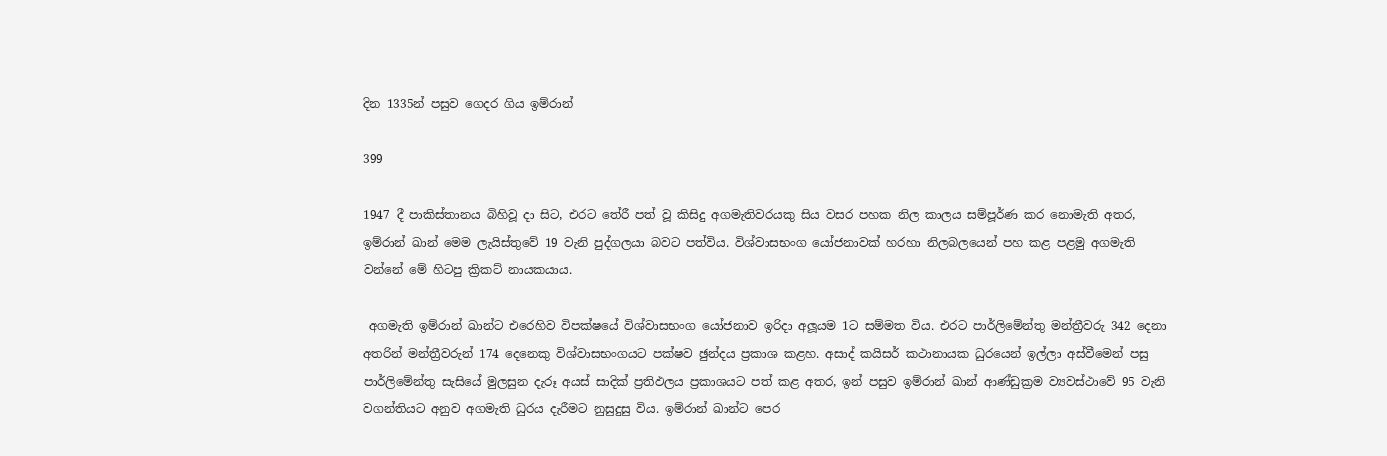දින 1335න් පසුව ගෙදර ගිය ඉම්රාන්

399

1947 දී පාකිස්තානය බිහිවූ දා සිට, එරට තේරී පත් වූ කිසිදු අගමැතිවරයකු සිය වසර පහක නිල කාලය සම්පූර්ණ කර නොමැති අතර, ඉම්රාන් ඛාන් මෙම ලැයිස්තුවේ 19 වැනි පුද්ගලයා බවට පත්විය. විශ්වාසභංග යෝජනාවක් හරහා නිලබලයෙන් පහ කළ පළමු අගමැති වන්නේ මේ හිටපු ක්‍රිකට් නායකයාය.

 අගමැති ඉම්රාන් ඛාන්ට එරෙහිව විපක්ෂයේ විශ්වාසභංග යෝජනාව ඉරිදා අලූයම 1ට සම්මත විය. එරට පාර්ලිමේන්තු මන්ත්‍රීවරු 342 දෙනා අතරින් මන්ත්‍රීවරුන් 174 දෙනෙකු විශ්වාසභංගයට පක්ෂව ඡුන්දය ප්‍රකාශ කළහ. අසාද් කයිසර් කථානායක ධුරයෙන් ඉල්ලා අස්වීමෙන් පසු පාර්ලිමේන්තු සැසියේ මුලසුන දැරූ අයස් සාදික් ප්‍රතිඵලය ප්‍රකාශයට පත් කළ අතර, ඉන් පසුව ඉම්රාන් ඛාන් ආණ්ඩුක්‍රම ව්‍යවස්ථාවේ 95 වැනි වගන්තියට අනුව අගමැති ධුරය දැරීමට නුසුදුසු විය. ඉම්රාන් ඛාන්ට පෙර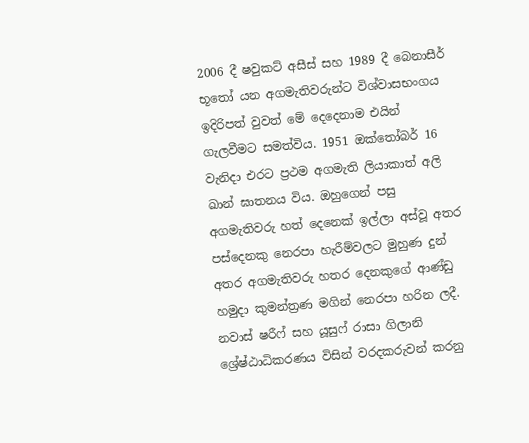2006 දී ෂවුකට් අසීස් සහ 1989 දී බෙනාසීර් භූතෝ යන අගමැතිවරුන්ට විශ්වාසභංගය ඉදිරිපත් වුවත් මේ දෙදෙනාම එයින් ගැලවීමට සමත්විය. 1951 ඔක්තෝබර් 16 වැනිදා එරට ප්‍රථම අගමැති ලියාකාත් අලි ඛාන් ඝාතනය විය. ඔහුගෙන් පසු අගමැතිවරු හත් දෙනෙක් ඉල්ලා අස්වූ අතර පස්දෙනකු නෙරපා හැරීම්වලට මුහුණ දුන් අතර අගමැතිවරු හතර දෙනකුගේ ආණ්ඩු හමුදා කුමන්ත්‍රණ මගින් නෙරපා හරින ලදී. නවාස් ෂරීෆ් සහ යූසුෆ් රාසා ගිලානි ශ්‍රේෂ්ඨාධිකරණය විසින් වරදකරුවන් කරනු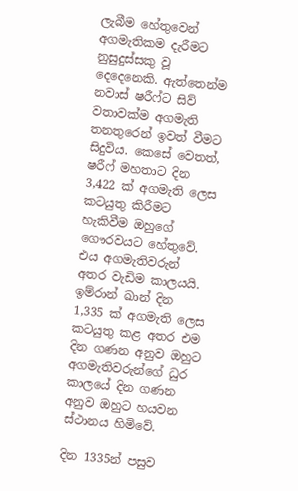ලැබීම හේතුවෙන් අගමැතිකම දැරීමට නුසුදුස්සකු වූ දෙදෙනෙකි. ඇත්තෙන්ම නවාස් ෂරීෆ්ට සිව් වතාවක්ම අගමැති තනතුරෙන් ඉවත් වීමට සිදුවිය. කෙසේ වෙතත්, ෂරීෆ් මහතාට දින 3,422 ක් අගමැති ලෙස කටයුතු කිරීමට හැකිවීම ඔහුගේ ගෞරවයට හේතුවේ. එය අගමැතිවරුන් අතර වැඩිම කාලයයි. ඉම්රාන් ඛාන් දින 1,335 ක් අගමැති ලෙස කටයුතු කළ අතර එම දින ගණන අනුව ඔහුට අගමැතිවරුන්ගේ ධුර කාලයේ දින ගණන අනුව ඔහුට හයවන ස්ථානය හිමිවේ.

දින 1335න් පසුව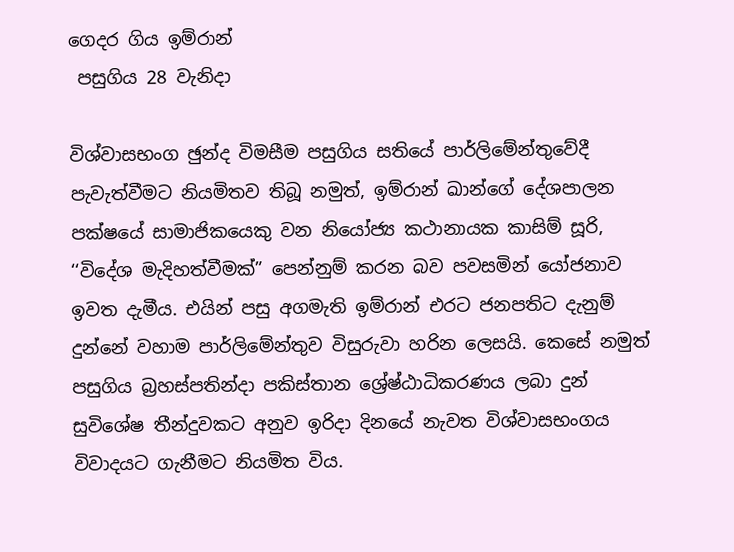ගෙදර ගිය ඉම්රාන්
 පසුගිය 28 වැනිදා

විශ්වාසභංග ඡුන්ද විමසීම පසුගිය සතියේ පාර්ලිමේන්තුවේදී පැවැත්වීමට නියමිතව තිබූ නමුත්, ඉම්රාන් ඛාන්ගේ දේශපාලන පක්ෂයේ සාමාජිකයෙකු වන නියෝජ්‍ය කථානායක කාසිම් සූරි, ‘‘විදේශ මැදිහත්වීමක්” පෙන්නුම් කරන බව පවසමින් යෝජනාව ඉවත දැමීය. එයින් පසු අගමැති ඉම්රාන් එරට ජනපතිට දැනුම් දුන්නේ වහාම පාර්ලිමේන්තුව විසුරුවා හරින ලෙසයි. කෙසේ නමුත් පසුගිය බ්‍රහස්පතින්දා පකිස්තාන ශ්‍රේෂ්ඨාධිකරණය ලබා දුන් සුවිශේෂ තීන්දුවකට අනුව ඉරිදා දිනයේ නැවත විශ්වාසභංගය විවාදයට ගැනීමට නියමිත විය.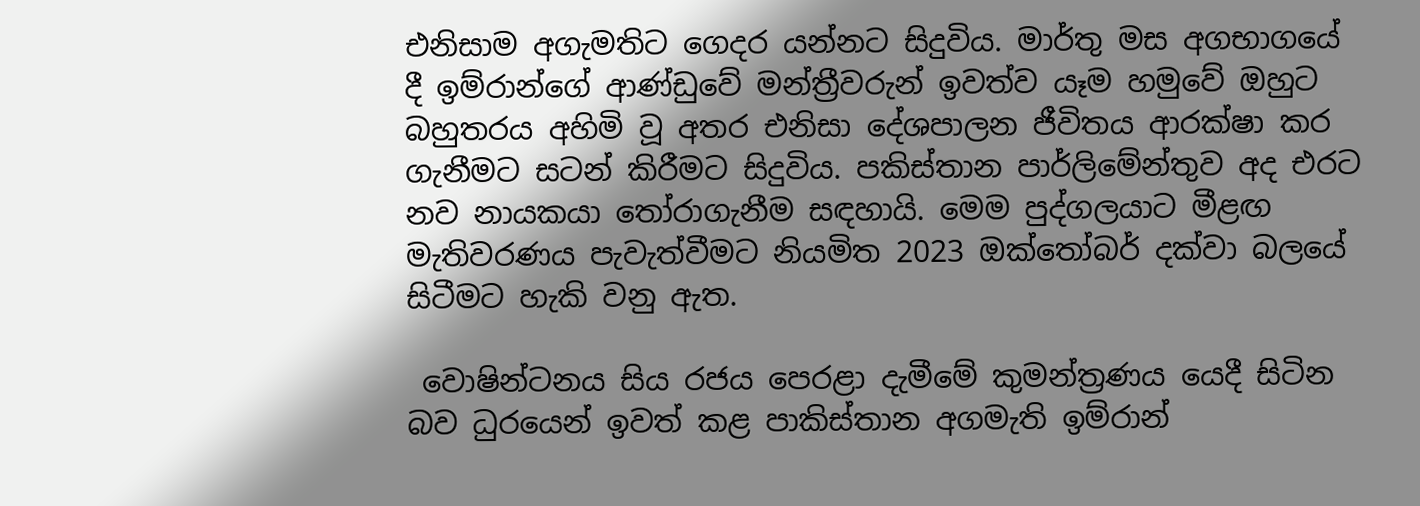එනිසාම අගැමතිට ගෙදර යන්නට සිදුවිය. මාර්තු මස අගභාගයේ දී ඉම්රාන්ගේ ආණ්ඩුවේ මන්ත්‍රීවරුන් ඉවත්ව යෑම හමුවේ ඔහුට බහුතරය අහිමි වූ අතර එනිසා දේශපාලන ජීවිතය ආරක්ෂා කර ගැනීමට සටන් කිරීමට සිදුවිය. පකිස්තාන පාර්ලිමේන්තුව අද එරට නව නායකයා තෝරාගැනීම සඳහායි. මෙම පුද්ගලයාට මීළඟ මැතිවරණය පැවැත්වීමට නියමිත 2023 ඔක්තෝබර් දක්වා බලයේ සිටීමට හැකි වනු ඇත.

 වොෂින්ටනය සිය රජය පෙරළා දැමීමේ කුමන්ත්‍රණය යෙදී සිටින බව ධුරයෙන් ඉවත් කළ පාකිස්තාන අගමැති ඉම්රාන්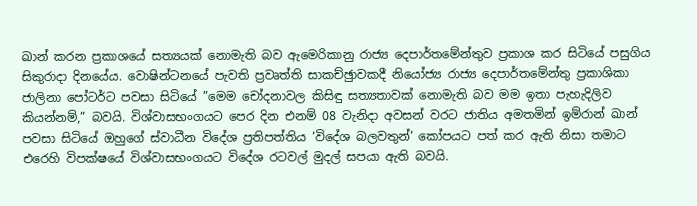ඛාන් කරන ප්‍රකාශයේ සත්‍යයක් නොමැති බව ඇමෙරිකානු රාජ්‍ය දෙපාර්තමේන්තුව ප්‍රකාශ කර සිටියේ පසුගිය සිකුරාදා දිනයේය. වොෂින්ටනයේ පැවති ප්‍රවෘත්ති සාකච්ඡුාවකදී නියෝජ්‍ය රාජ්‍ය දෙපාර්තමේන්තු ප්‍රකාශිකා ජාලිනා පෝටර්ට පවසා සිටියේ ”මෙම චෝදනාවල කිසිඳු සත්‍යතාවක් නොමැති බව මම ඉතා පැහැදිලිව කියන්නම්,” බවයි. විශ්වාසභංගයට පෙර දින එනම් 08 වැනිදා අවසන් වරට ජාතිය අමතමින් ඉම්රාන් ඛාන් පවසා සිටියේ ඔහුගේ ස්වාධීන විදේශ ප්‍රතිපත්තිය ‘විදේශ බලවතුන්‘ කෝපයට පත් කර ඇති නිසා තමාට එරෙහි විපක්ෂයේ විශ්වාසභංගයට විදේශ රටවල් මුදල් සපයා ඇති බවයි.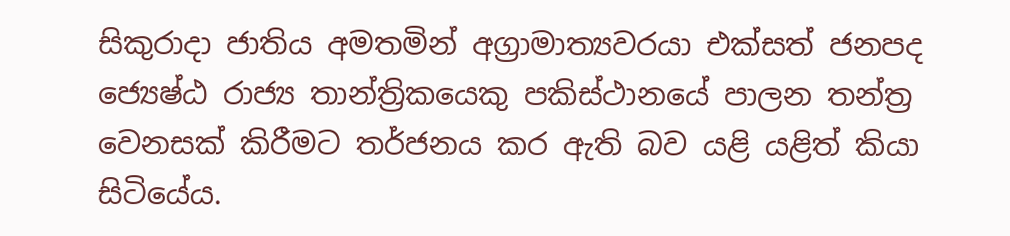සිකුරාදා ජාතිය අමතමින් අග්‍රාමාත්‍යවරයා එක්සත් ජනපද ජ්‍යෙෂ්ඨ රාජ්‍ය තාන්ත්‍රිකයෙකු පකිස්ථානයේ පාලන තන්ත්‍ර වෙනසක් කිරීමට තර්ජනය කර ඇති බව යළි යළිත් කියා සිටියේය.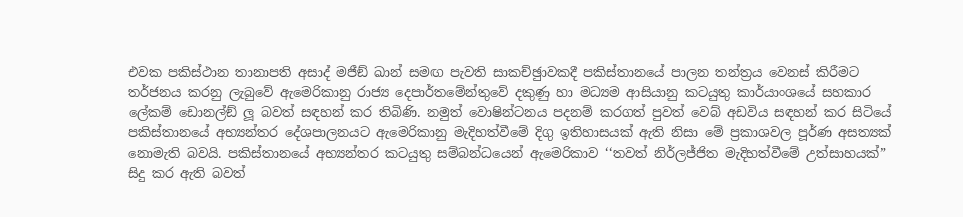එවක පකිස්ථාන තානාපති අසාද් මජීඞ් ඛාන් සමඟ පැවති සාකච්ඡුාවකදී පකිස්තානයේ පාලන තන්ත්‍රය වෙනස් කිරීමට තර්ජනය කරනු ලැබුවේ ඇමෙරිකානු රාජ්‍ය දෙපාර්තමේන්තුවේ දකුණු හා මධ්‍යම ආසියානු කටයුතු කාර්යාංශයේ සහකාර ලේකම් ඩොනල්ඞ් ලූ බවත් සඳහන් කර තිබිණි. නමුත් වොෂින්ටනය පදනම් කරගත් පුවත් වෙබ් අඩවිය සඳහන් කර සිටියේ පකිස්තානයේ අභ්‍යන්තර දේශපාලනයට ඇමෙරිකානු මැදිහත්වීමේ දිගු ඉතිහාසයක් ඇති නිසා මේ ප්‍රකාශවල පූර්ණ අසත්‍යක් නොමැති බවයි. පකිස්තානයේ අභ්‍යන්තර කටයුතු සම්බන්ධයෙන් ඇමෙරිකාව ‘‘තවත් නිර්ලජ්ජිත මැදිහත්වීමේ උත්සාහයක්” සිදු කර ඇති බවත්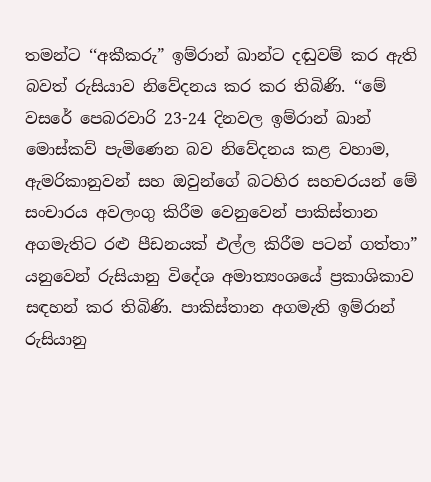තමන්ට ‘‘අකීකරු” ඉම්රාන් ඛාන්ට දඬුවම් කර ඇති බවත් රුසියාව නිවේදනය කර කර තිබිණි. ‘‘මේ වසරේ පෙබරවාරි 23-24 දිනවල ඉම්රාන් ඛාන් මොස්කව් පැමිණෙන බව නිවේදනය කළ වහාම, ඇමරිකානුවන් සහ ඔවුන්ගේ බටහිර සහචරයන් මේ සංචාරය අවලංගු කිරීම වෙනුවෙන් පාකිස්තාන අගමැතිට රළු පීඩනයක් එල්ල කිරීම පටන් ගත්තා” යනුවෙන් රුසියානු විදේශ අමාත්‍යංශයේ ප්‍රකාශිකාව සඳහන් කර තිබිණි. පාකිස්තාන අගමැති ඉම්රාන් රුසියානු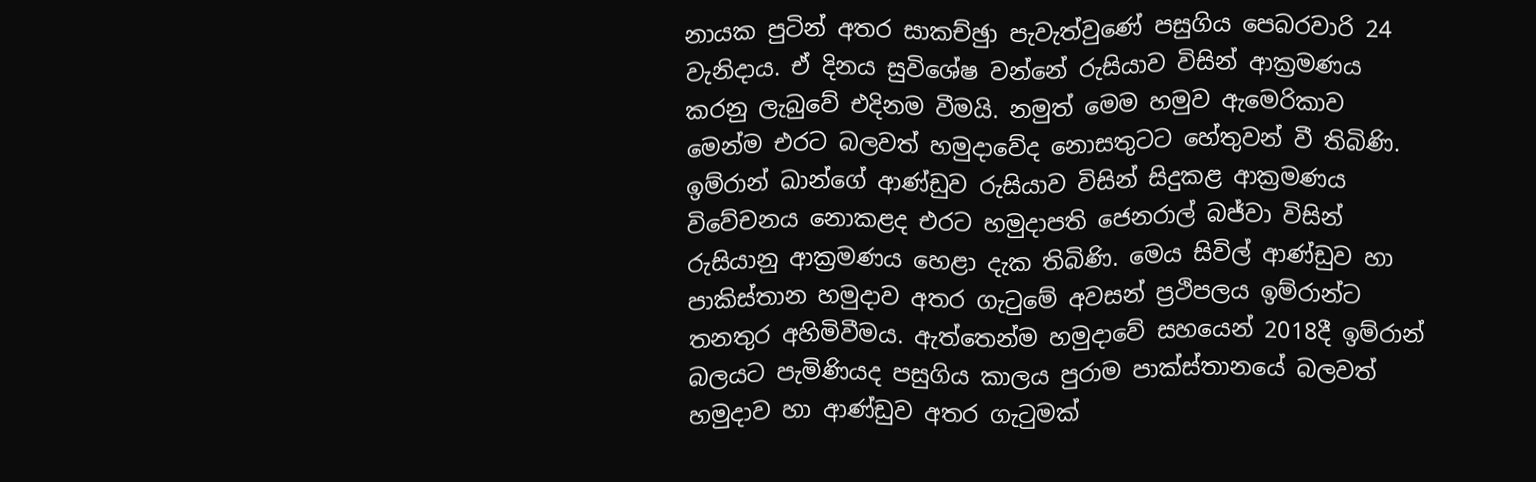නායක පුටින් අතර සාකච්ඡුා පැවැත්වුණේ පසුගිය පෙබරවාරි 24 වැනිදාය. ඒ දිනය සුවිශේෂ වන්නේ රුසියාව විසින් ආක්‍රමණය කරනු ලැබුවේ එදිනම වීමයි. නමුත් මෙම හමුව ඇමෙරිකාව මෙන්ම එරට බලවත් හමුදාවේද නොසතුටට හේතුවන් වී තිබිණි. ඉම්රාන් ඛාන්ගේ ආණ්ඩුව රුසියාව විසින් සිදුකළ ආක්‍රමණය විවේචනය නොකළද එරට හමුදාපති ජෙනරාල් බජ්වා විසින් රුසියානු ආක්‍රමණය හෙළා දැක තිබිණි. මෙය සිවිල් ආණ්ඩුව හා පාකිස්තාන හමුදාව අතර ගැටුමේ අවසන් ප්‍රථිපලය ඉම්රාන්ට තනතුර අහිමිවීමය. ඇත්තෙන්ම හමුදාවේ සහයෙන් 2018දී ඉම්රාන් බලයට පැමිණියද පසුගිය කාලය පුරාම පාක්ස්තානයේ බලවත් හමුදාව හා ආණ්ඩුව අතර ගැටුමක්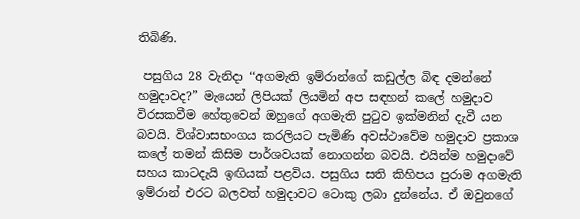තිබිණි.

 පසුගිය 28 වැනිදා ‘‘අගමැති ඉම්රාන්ගේ කඩුල්ල බිඳ දමන්නේ හමුදාවද?” මැයෙන් ලිපියක් ලියමින් අප සඳහන් කලේ හමුදාව විරසකවීම හේතුවෙන් ඔහුගේ අගමැති පුටුව ඉක්මනින් දැවී යන බවයි. විශ්වාසභංගය කරලියට පැමිණි අවස්ථාවේම හමුදාව ප්‍රකාශ කලේ තමන් කිසිම පාර්ශවයක් නොගන්න බවයි. එයින්ම හමුදාවේ සහය කාටදැයි ඉඟියක් පළවිය. පසුගිය සති කිහිපය පුරාම අගමැති ඉම්රාන් එරට බලවත් හමුදාවට ටොකු ලබා දුන්නේය. ඒ ඔවුනගේ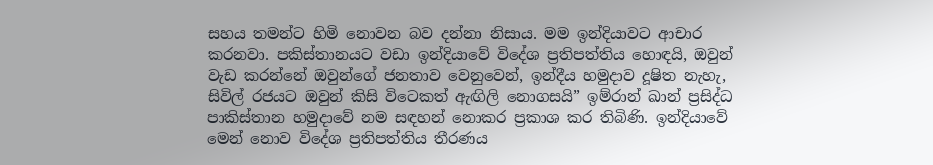සහය තමන්ට හිමි නොවන බව දන්නා නිසාය. මම ඉන්දියාවට ආචාර කරනවා. පකිස්තානයට වඩා ඉන්දියාවේ විදේශ ප්‍රතිපත්තිය හොඳයි, ඔවුන් වැඩ කරන්නේ ඔවුන්ගේ ජනතාව වෙනුවෙන්, ඉන්දීය හමුදාව දූෂිත නැහැ, සිවිල් රජයට ඔවුන් කිසි විටෙකත් ඇඟිලි නොගසයි” ඉම්රාන් ඛාන් ප්‍රසිද්ධ පාකිස්තාන හමුදාවේ නම සඳහන් නොකර ප්‍රකාශ කර තිබිණි. ඉන්දියාවේ මෙන් නොව විදේශ ප්‍රතිපත්තිය තීරණය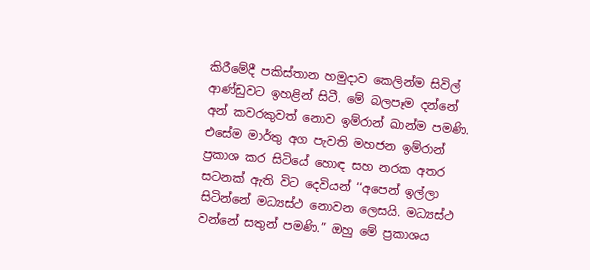කිරීමේදී පකිස්තාන හමුදාව කෙලින්ම සිවිල් ආණ්ඩුවට ඉහළින් සිටී. මේ බලපෑම දන්නේ අන් කවරකුවත් නොව ඉම්රාන් ඛාන්ම පමණි. එසේම මාර්තු අග පැවති මහජන ඉම්රාන් ප්‍රකාශ කර සිටියේ හොඳ සහ නරක අතර සටනක් ඇති විට දෙවියන් ‘‘අපෙන් ඉල්ලා සිටින්නේ මධ්‍යස්ථ නොවන ලෙසයි. මධ්‍යස්ථ වන්නේ සතුන් පමණි.” ඔහු මේ ප්‍රකාශය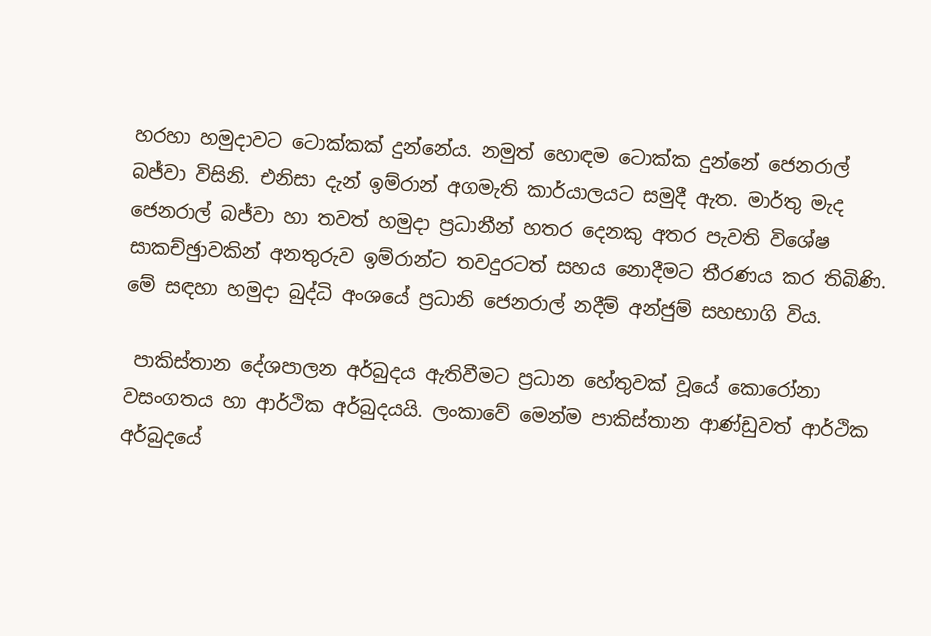හරහා හමුදාවට ටොක්කක් දුන්නේය. නමුත් හොඳම ටොක්ක දුන්නේ ජෙනරාල් බජ්වා විසිනි. එනිසා දැන් ඉම්රාන් අගමැති කාර්යාලයට සමුදී ඇත. මාර්තු මැද ජෙනරාල් බජ්වා හා තවත් හමුදා ප්‍රධානීන් හතර දෙනකු අතර පැවති විශේෂ සාකච්ඡුාවකින් අනතුරුව ඉම්රාන්ට තවදුරටත් සහය නොදීමට තීරණය කර තිබිණි. මේ සඳහා හමුදා බුද්ධි අංශයේ ප්‍රධානි ජෙනරාල් නදීම් අන්ජුම් සහභාගි විය.

 පාකිස්තාන දේශපාලන අර්බුදය ඇතිවීමට ප්‍රධාන හේතුවක් වූයේ කොරෝනා වසංගතය හා ආර්ථික අර්බුදයයි. ලංකාවේ මෙන්ම පාකිස්තාන ආණ්ඩුවත් ආර්ථික අර්බුදයේ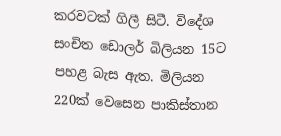කරවටක් ගිලී සිටී. විදේශ සංචිත ඩොලර් බිලියන 15ට පහළ බැස ඇත. මිලියන 220ක් වෙසෙන පාකිස්තාන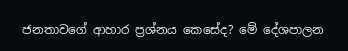ජනතාවගේ ආහාර ප්‍රශ්නය කෙසේද? මේ දේශපාලන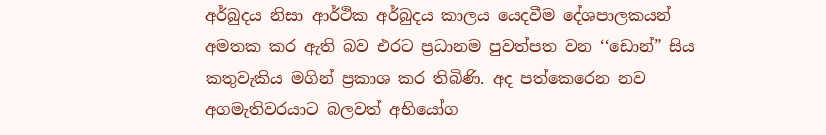අර්බුදය නිසා ආර්ථික අර්බුදය කාලය යෙදවීම දේශපාලකයන් අමතක කර ඇති බව එරට ප්‍රධානම පුවත්පත වන ‘‘ඩොන්” සිය කතුවැකිය මගින් ප්‍රකාශ කර තිබිණි. අද පත්කෙරෙන නව අගමැතිවරයාට බලවත් අභියෝග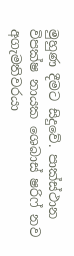මුහුණ දීමට සිදුවේ. පාක්ස්ථාන විපක්ෂ නායක ශෙබාස් ෂරිෆ් නව අගැමතිවරයා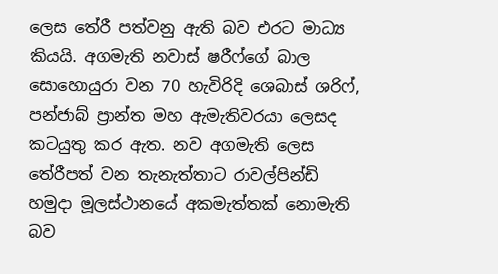ලෙස තේරී පත්වනු ඇති බව එරට මාධ්‍ය කියයි. අගමැති නවාස් ෂරීෆ්ගේ බාල සොහොයුරා වන 70 හැවිරිදි ශෙබාස් ශරිෆ්, පන්ජාබ් ප්‍රාන්ත මහ ඇමැතිවරයා ලෙසද කටයුතු කර ඇත. නව අගමැති ලෙස තේරීපත් වන තැනැත්තාට රාවල්පින්ඩි හමුදා මූලස්ථානයේ අකමැත්තක් නොමැති බව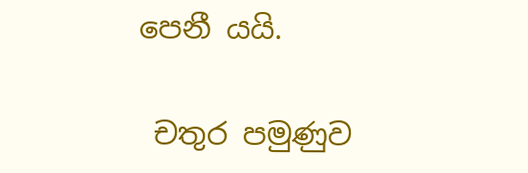පෙනී යයි.

 චතුර පමුණුව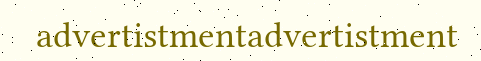advertistmentadvertistment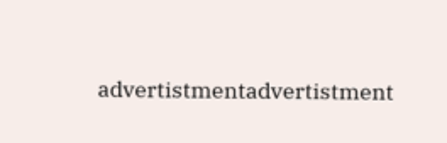advertistmentadvertistment